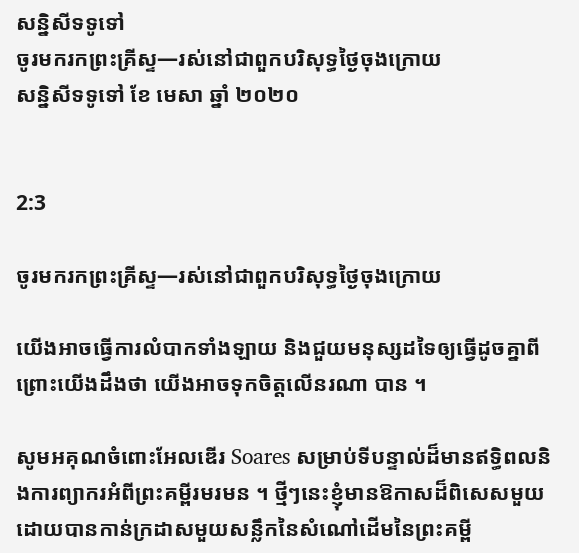សន្និសីទទូទៅ
ចូរមករកព្រះគ្រីស្ទ—រស់នៅជាពួកបរិសុទ្ធថ្ងៃចុងក្រោយ
សន្និសីទទូទៅ ខែ មេសា ឆ្នាំ ២០២០


2:3

ចូរមករកព្រះគ្រីស្ទ—រស់នៅជាពួកបរិសុទ្ធថ្ងៃចុងក្រោយ

យើងអាចធ្វើការលំបាកទាំងឡាយ និងជួយមនុស្សដទៃឲ្យធ្វើដូចគ្នាពីព្រោះយើងដឹងថា យើងអាចទុកចិត្តលើនរណា បាន ។

សូមអគុណចំពោះអែលឌើរ Soares សម្រាប់ទីបន្ទាល់ដ៏មានឥទ្ធិពលនិងការព្យាករអំពីព្រះគម្ពីរមរមន ។ ថ្មីៗនេះខ្ញុំមានឱកាសដ៏ពិសេសមួយ ដោយបានកាន់ក្រដាសមួយសន្លឹកនៃសំណៅដើមនៃព្រះគម្ពី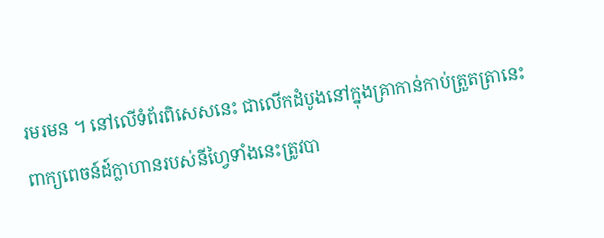រមរមន ។ នៅលើទំព័រពិសេសនេះ ជាលើកដំបូងនៅក្នុងគ្រាកាន់កាប់ត្រួតត្រានេះ ពាក្យពេចន៍ដ៍ក្លាហានរបស់នីហ្វៃទាំងនេះត្រូវបា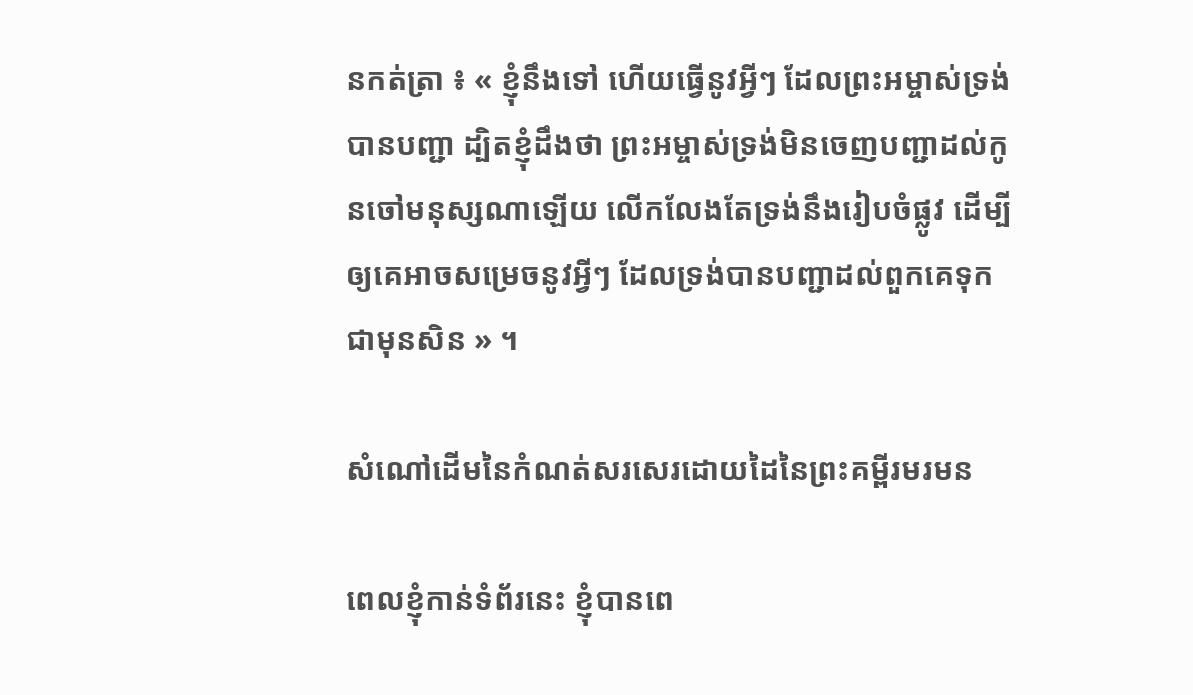នកត់ត្រា ៖ « ខ្ញុំនឹងទៅ ហើយធ្វើនូវអ្វីៗ ដែលព្រះអម្ចាស់ទ្រង់បានបញ្ជា ដ្បិតខ្ញុំដឹងថា ព្រះអម្ចាស់ទ្រង់មិនចេញបញ្ជាដល់កូនចៅមនុស្សណាឡើយ លើកលែងតែទ្រង់នឹងរៀបចំផ្លូវ ដើម្បីឲ្យគេអាចសម្រេចនូវអ្វីៗ ដែលទ្រង់បានបញ្ជាដល់ពួកគេទុកជាមុនសិន » ។

សំណៅដើមនៃកំណត់សរសេរដោយដៃនៃព្រះគម្ពីរមរមន

ពេលខ្ញុំកាន់ទំព័រនេះ ខ្ញុំបានពេ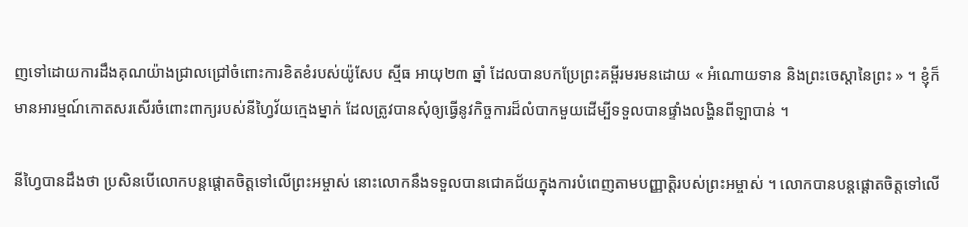ញទៅដោយការដឹងគុណយ៉ាងជ្រាលជ្រៅចំពោះការខិតខំរបស់យ៉ូសែប ស្មីធ អាយុ២៣ ឆ្នាំ ដែលបានបកប្រែព្រះគម្ពីរមរមនដោយ « អំណោយទាន និងព្រះចេស្តានៃព្រះ » ។ ខ្ញុំក៏មានអារម្មណ៍កោតសរសើរចំពោះពាក្យរបស់នីហ្វៃវ័យក្មេងម្នាក់ ដែលត្រូវបានសុំឲ្យធ្វើនូវកិច្ចការដ៏លំបាកមួយដើម្បីទទួលបានផ្ទាំងលង្ហិនពីឡាបាន់ ។

នីហ្វៃបានដឹងថា ប្រសិនបើលោកបន្តផ្ដោតចិត្តទៅលើព្រះអម្ចាស់ នោះលោកនឹងទទួលបានជោគជ័យក្នុងការបំពេញតាមបញ្ញាត្តិរបស់ព្រះអម្ចាស់ ។ លោកបានបន្ដផ្ដោតចិត្តទៅលើ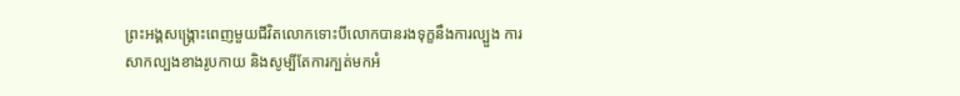ព្រះអង្គសង្រ្គោះពេញមួយជីវិតលោកទោះបីលោកបានរងទុក្ខនឹងការល្បួង ការសាកល្បងខាងរូបកាយ និងសូម្បីតែការក្បត់មកអំ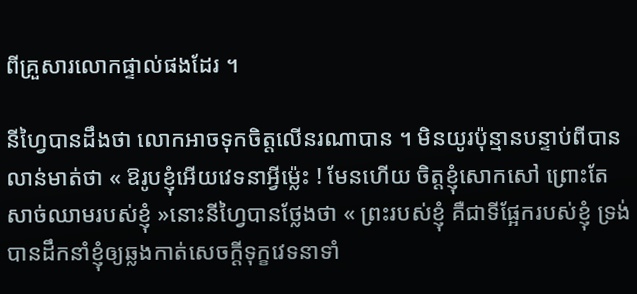ពីគ្រួសារលោកផ្ទាល់ផងដែរ ។

នីហ្វៃបានដឹងថា លោកអាចទុកចិត្តលើនរណាបាន ។ មិនយូរប៉ុន្មានបន្ទាប់ពីបានលាន់មាត់ថា « ឱរូបខ្ញុំអើយវេទនាអ្វីម្ល៉េះ ! មែនហើយ ចិត្តខ្ញុំសោកសៅ ព្រោះតែសាច់ឈាមរបស់ខ្ញុំ »នោះនីហ្វៃបានថ្លែងថា « ព្រះរបស់ខ្ញុំ គឺជាទីផ្អែករបស់ខ្ញុំ ទ្រង់បានដឹកនាំខ្ញុំឲ្យឆ្លងកាត់សេចក្ដីទុក្ខវេទនាទាំ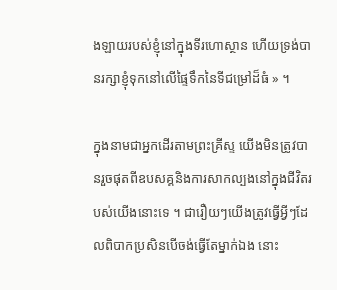ងឡាយរបស់ខ្ញុំនៅក្នុងទីរហោស្ថាន ហើយទ្រង់បានរក្សាខ្ញុំទុកនៅលើផ្ទៃទឹកនៃទីជម្រៅដ៏ធំ » ។

ក្នុងនាមជាអ្នកដើរតាមព្រះគ្រីស្ទ យើងមិនត្រូវបានរួចផុតពីឧបសគ្គនិងការសាកល្បងនៅក្នុងជីវិតរបស់យើងនោះទេ ។ ជារឿយៗយើងត្រូវធ្វើអ្វីៗដែលពិបាកប្រសិនបើចង់ធ្វើតែម្នាក់ឯង នោះ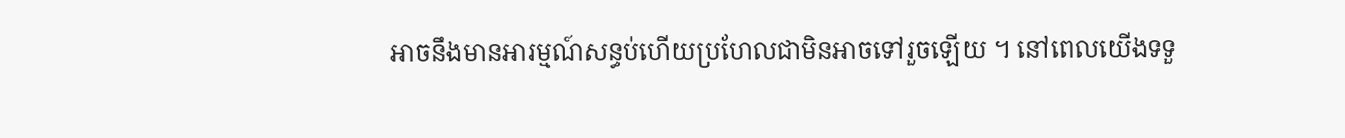អាចនឹងមានអារម្មណ៍សន្ធប់ហើយប្រហែលជាមិនអាចទៅរួចឡើយ ។ នៅពេលយើងទទួ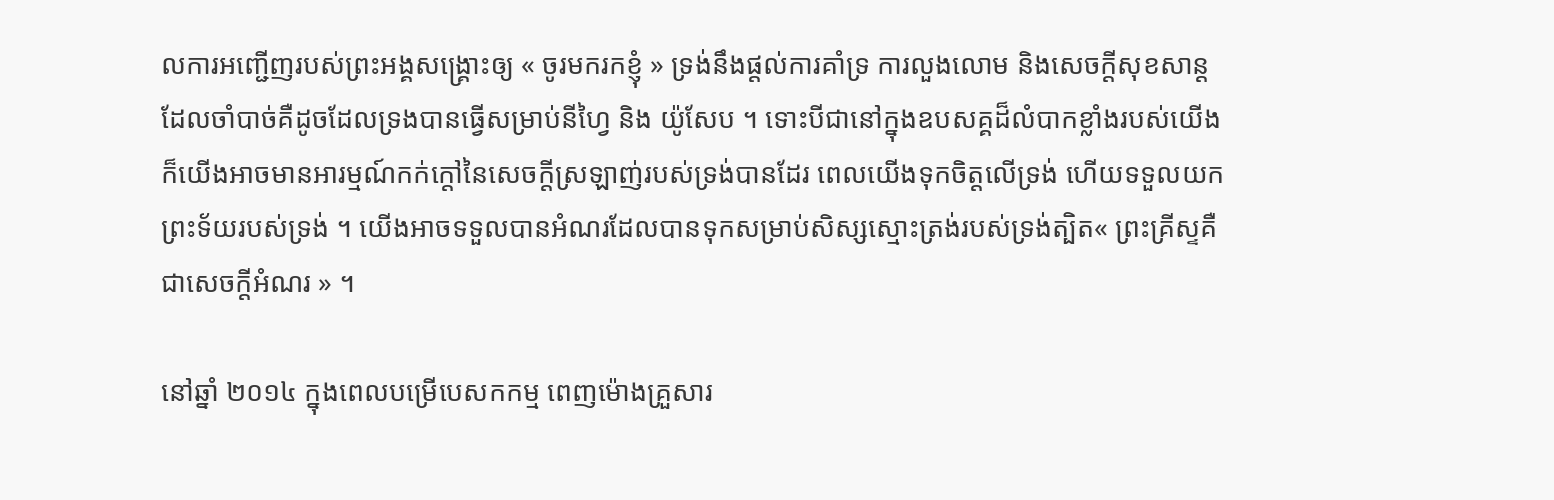លការអញ្ជើញរបស់ព្រះអង្គសង្រ្គោះឲ្យ « ចូរមករកខ្ញុំ » ទ្រង់នឹងផ្តល់ការគាំទ្រ ការលួងលោម និងសេចក្ដីសុខសាន្ដដែលចាំបាច់គឺដូចដែលទ្រងបានធ្វើសម្រាប់នីហ្វៃ និង យ៉ូសែប ។ ទោះបីជានៅក្នុងឧបសគ្គដ៏លំបាកខ្លាំងរបស់យើងក៏យើងអាចមានអារម្មណ៍កក់ក្តៅនៃសេចក្តីស្រឡាញ់របស់ទ្រង់បានដែរ ពេលយើងទុកចិត្តលើទ្រង់ ហើយទទួលយកព្រះទ័យរបស់ទ្រង់ ។ យើងអាចទទួលបានអំណរដែលបានទុកសម្រាប់សិស្សស្មោះត្រង់របស់ទ្រង់ត្បិត« ព្រះគ្រីស្ទគឺជាសេចក្តីអំណរ » ។

នៅឆ្នាំ ២០១៤ ក្នុងពេលបម្រើបេសកកម្ម ពេញម៉ោងគ្រួសារ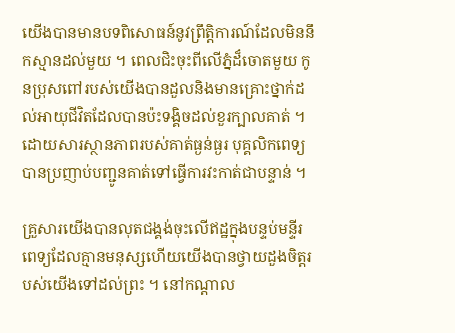យើងបានមានបទពិសោធន៍នូវព្រឹត្តិការណ៍ដែលមិននឹកស្មានដល់មួយ ។ ពេលជិះចុះពីលើភ្នំដ៏ចោតមួយ កូនប្រុសពៅរបស់យើងបានដួលនិងមានគ្រោះថ្នាក់ដល់អាយុជីវិតដែលបានប៉ះទង្គិចដល់ខួរក្បាលគាត់ ។ ដោយសារស្ថានភាពរបស់គាត់ធ្ងន់ធ្ងរ បុគ្គលិកពេទ្យបានប្រញាប់បញ្ជូនគាត់ទៅធ្វើការវះកាត់ជាបន្ទាន់ ។

គ្រួសារយើងបានលុតជង្គង់ចុះលើឥដ្ឋក្នុងបន្ទប់មន្ទីរពេទ្យដែលគ្មានមនុស្សហើយយើងបានថ្វាយដួងចិត្តរបស់យើងទៅដល់ព្រះ ។ នៅកណ្តាល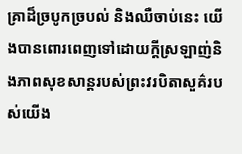គ្រាដ៏ច្របូកច្របល់ និងឈឺចាប់នេះ យើងបានពោរពេញទៅដោយក្តីស្រឡាញ់និងភាពសុខសាន្ដរបស់ព្រះវរបិតាសួគ៌របស់យើង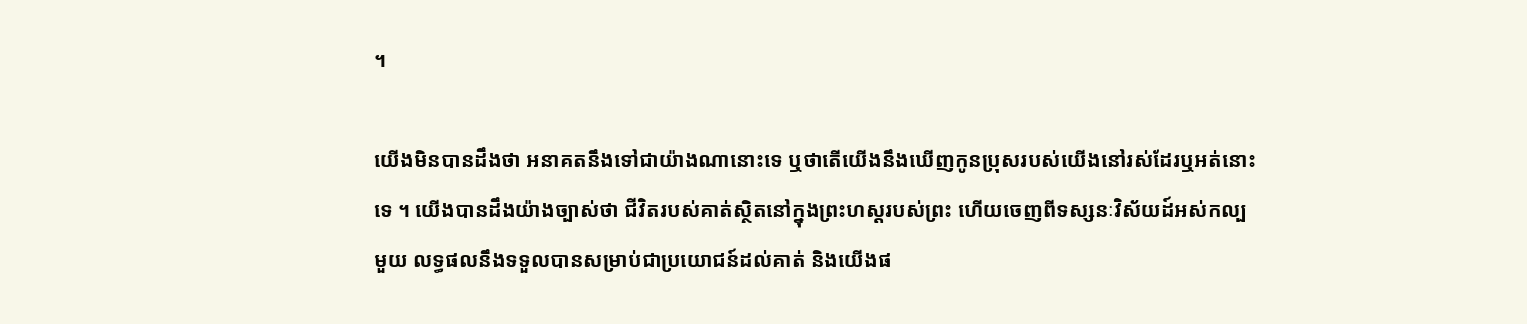។

យើងមិនបានដឹងថា អនាគតនឹងទៅជាយ៉ាងណានោះទេ ឬថាតើយើងនឹងឃើញកូនប្រុសរបស់យើងនៅរស់ដែរឬអត់នោះទេ ។ យើងបានដឹងយ៉ាងច្បាស់ថា ជីវិតរបស់គាត់ស្ថិតនៅក្នុងព្រះហស្ដរបស់ព្រះ ហើយចេញពីទស្សនៈវិស័យដ៍អស់កល្បមួយ លទ្ធផលនឹងទទួលបានសម្រាប់ជាប្រយោជន៍ដល់គាត់ និងយើងផ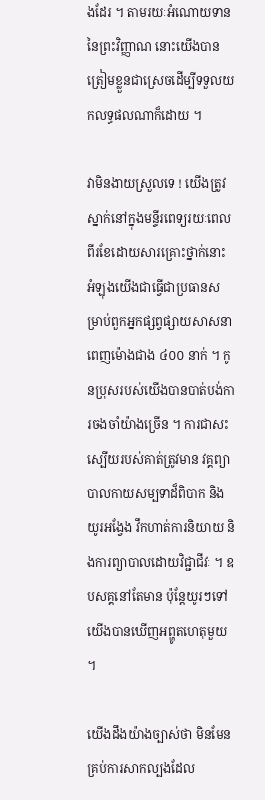ងដែរ ។ តាមរយៈអំណោយទាននៃព្រះវិញ្ញាណ នោះយើងបានត្រៀមខ្លួនជាស្រេចដើម្បីទទួលយកលទ្ធផលណាក៏ដោយ ។

វាមិនងាយស្រួលទេ ! យើងត្រូវស្នាក់នៅក្នុងមន្ទីរពេទ្យរយៈពេលពីរខែដោយសារគ្រោះថ្នាក់នោះ អំឡុងយើងជាធ្វើជាប្រធានសម្រាប់ពួកអ្នកផ្សព្វផ្សាយសាសនាពេញម៉ោងជាង ៤០០ នាក់ ។ កូនប្រុសរបស់យើងបានបាត់បង់ការចងចាំយ៉ាងច្រើន ។ ការជាសះស្បើយរបស់គាត់ត្រូវមាន វគ្គព្យាបាលកាយសម្បទាដ៏ពិបាក និងយូរអង្វែង វឹកហាត់ការនិយាយ និងការព្យាបាលដោយវិជ្ជាជីវៈ ។ ឧបសគ្គនៅតែមាន ប៉ុន្តែយូរៗទៅយើងបានឃើញអព្ហូតហេតុមួយ ។

យើងដឹងយ៉ាងច្បាស់ថា មិនមែនគ្រប់ការសាកល្បងដែល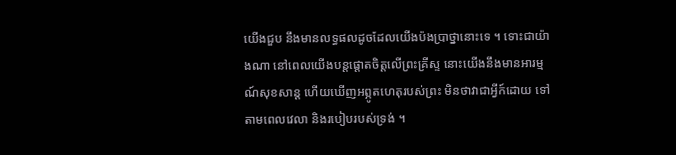យើងជួប នឹងមានលទ្ធផលដូចដែលយើងប៉ងប្រាថ្នានោះទេ ។ ទោះជាយ៉ាងណា នៅពេលយើងបន្ដផ្តោតចិត្តលើព្រះគ្រីស្ទ នោះយើងនឹងមានអារម្មណ៍សុខសាន្ត ហើយឃើញអព្ភូតហេតុរបស់ព្រះ មិនថាវាជាអ្វីក៍ដោយ ទៅតាមពេលវេលា និងរបៀបរបស់ទ្រង់ ។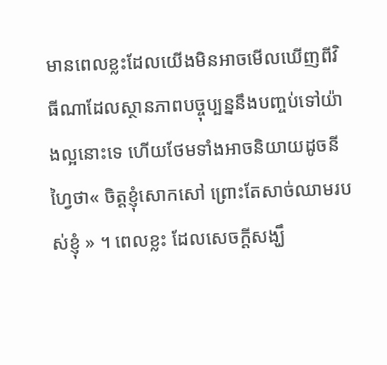មានពេលខ្លះដែលយើងមិនអាចមើលឃើញពីវិធីណាដែលស្ថានភាពបច្ចុប្បន្ននឹងបញ្ចប់ទៅយ៉ាងល្អនោះទេ ហើយថែមទាំងអាចនិយាយដូចនីហ្វៃថា« ចិត្តខ្ញុំសោកសៅ ព្រោះតែសាច់ឈាមរបស់ខ្ញុំ » ។ ពេលខ្លះ ដែលសេចក្តីសង្ឃឹ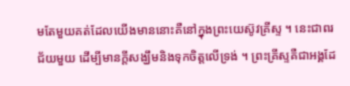មតែមួយគត់ដែលយើងមាននោះគឺនៅក្នុងព្រះយេស៊ូវគ្រីស្ទ ។ នេះជាពរជ័យមួយ ដើម្បីមានក្តីសង្ឃឹមនិងទុកចិត្តលើទ្រង់ ។ ព្រះគ្រីស្ទគឺជាអង្គដែ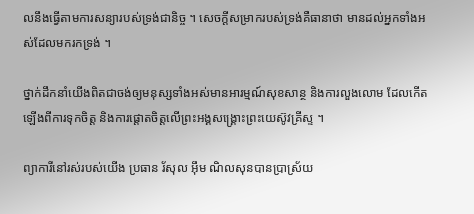លនឹងធ្វើតាមការសន្យារបស់ទ្រង់ជានិច្ច ។ សេចក្តីសម្រាករបស់ទ្រង់គឺធានាថា មានដល់អ្នកទាំងអស់ដែលមករកទ្រង់ ។

ថ្នាក់ដឹកនាំយើងពិតជាចង់ឲ្យមនុស្សទាំងអស់មានអារម្មណ៍សុខសាន្ថ និងការលួងលោម ដែលកើតឡើងពីការទុកចិត្ត និងការផ្តោតចិត្តលើព្រះអង្គសង្រ្គោះព្រះយេស៊ូវគ្រីស្ទ ។

ព្យាការីនៅរស់របស់យើង ប្រធាន រ័សុល អ៊ឹម ណិលសុនបានប្រាស្រ័យ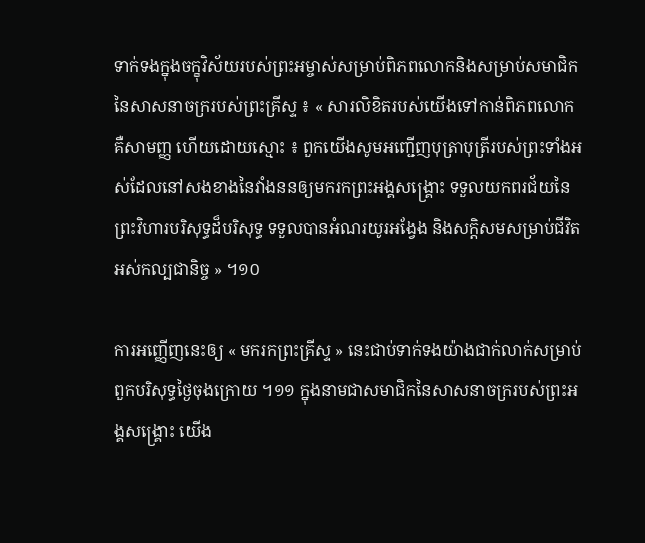ទាក់ទងក្នុងចក្ខុវិស័យរបស់ព្រះអម្ចាស់សម្រាប់ពិភពលោកនិងសម្រាប់សមាជិកនៃសាសនាចក្ររបស់ព្រះគ្រីស្ទ ៖ « សារលិខិតរបស់យើងទៅកាន់ពិភពលោកគឺសាមញ្ញ ហើយដោយស្មោះ ៖ ពួកយើងសូមអញ្ជើញបុត្រាបុត្រីរបស់ព្រះទាំងអស់ដែលនៅសងខាងនៃវាំងននឲ្យមករកព្រះអង្គសង្គ្រោះ ទទួលយកពរជ័យនៃព្រះវិហារបរិសុទ្ធដ៏បរិសុទ្ធ ទទួលបានអំណរយូរអង្វែង និងសក្ដិសមសម្រាប់ជីវិតអស់កល្បជានិច្ច » ។១០

ការអញ្ញើញនេះឲ្យ « មករកព្រះគ្រីស្ទ » នេះជាប់ទាក់ទងយ៉ាងជាក់លាក់សម្រាប់ពួកបរិសុទ្ធថ្ងៃចុងក្រោយ ។១១ ក្នុងនាមជាសមាជិកនៃសាសនាចក្ររបស់ព្រះអង្គសង្រ្គោះ យើង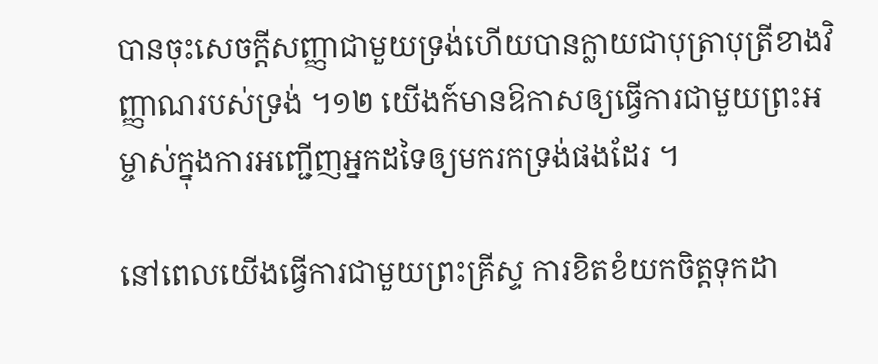បានចុះសេចក្ដីសញ្ញាជាមួយទ្រង់ហើយបានក្លាយជាបុត្រាបុត្រីខាងវិញ្ញាណរបស់ទ្រង់ ។១២ យើងក៍មានឱកាសឲ្យធ្វើការជាមួយព្រះអម្ចាស់ក្នុងការអញ្ជើញអ្នកដទៃឲ្យមករកទ្រង់ផងដែរ ។

នៅពេលយើងធ្វើការជាមួយព្រះគ្រីស្ទ ការខិតខំយកចិត្តទុកដា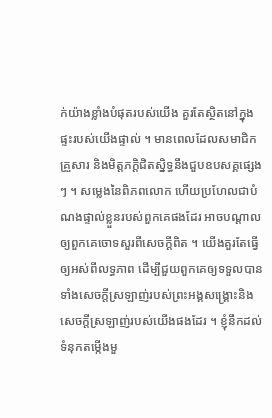ក់យ៉ាងខ្លាំងបំផុតរបស់យើង គួរតែស្ថិតនៅក្នុងផ្ទះរបស់យើងផ្ទាល់ ។ មានពេលដែលសមាជិកគ្រួសារ និងមិត្តភក្ដិជិតស្និទ្ធនឹងជួបឧបសគ្គផ្សេងៗ ។ សម្លេងនៃពិភពលោក ហើយប្រហែលជាបំណងផ្ទាល់ខ្លួនរបស់ពួកគេផងដែរ អាចបណ្តាលឲ្យពួកគេចោទសួរពីសេចក្ដីពិត ។ យើងគួរតែធ្វើឲ្យអស់ពីលទ្ធភាព ដើម្បីជួយពួកគេឲ្យទទួលបានទាំងសេចក្តីស្រឡាញ់របស់ព្រះអង្គសង្រ្គោះនិងសេចក្តីស្រឡាញ់របស់យើងផងដែរ ។ ខ្ញុំនឹកដល់ទំនុកតម្កើងមួ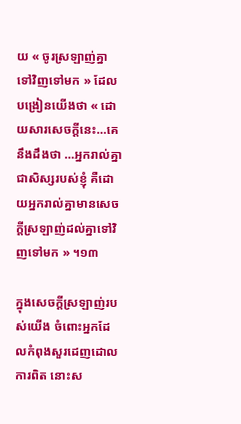យ « ចូរស្រឡាញ់គ្នាទៅវិញទៅមក » ដែលបង្រៀនយើងថា « ដោយសារសេចក្តីនេះ…គេនឹងដឹងថា …អ្នករាល់គ្នាជាសិស្សរបស់ខ្ញុំ គឺដោយអ្នករាល់គ្នាមានសេចក្តីស្រឡាញ់ដល់គ្នាទៅវិញទៅមក » ។១៣

ក្នុងសេចក្តីស្រឡាញ់របស់យើង ចំពោះអ្នកដែលកំពុងសួរដេញដោលការពិត នោះស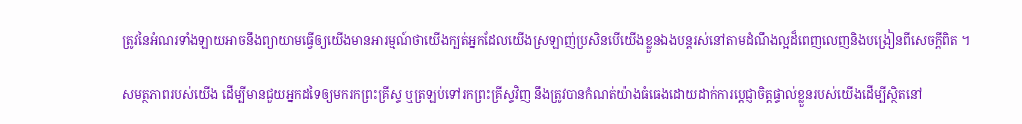ត្រូវនៃអំណរទាំងឡាយអាចនឹងព្យាយាមធ្វើឲ្យយើងមានអារម្មណ៍ថាយើងក្បត់អ្នកដែលយើងស្រឡាញ់ប្រសិនបើយើងខ្លួនឯងបន្តរស់នៅតាមដំណឹងល្អដ៏ពេញលេញនិងបង្រៀនពីសេចក្តីពិត ។

សមត្ថភាពរបស់យើង ដើម្បីមានជួយអ្នកដទៃឲ្យមករកព្រះគ្រីស្ទ ឬត្រឡប់ទៅរកព្រះគ្រីស្ទវិញ នឹងត្រូវបានកំណត់យ៉ាងធំធេងដោយដាក់ការប្តេជ្ញាចិត្តផ្ទាល់ខ្លួនរបស់យើងដើម្បីស្ថិតនៅ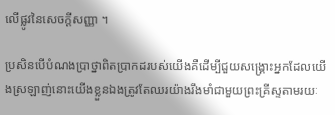លើផ្លូវនៃសេចក្តីសញ្ញា ។

ប្រសិនបើបំណងប្រាថ្នាពិតប្រាកដរបស់យើងគឺដើម្បីជួយសង្រ្គោះអ្នកដែលយើងស្រឡាញ់នោះយើងខ្លួនឯងត្រូវតែឈរយ៉ាងរឹងមាំជាមួយព្រះគ្រីស្ទតាមរយៈ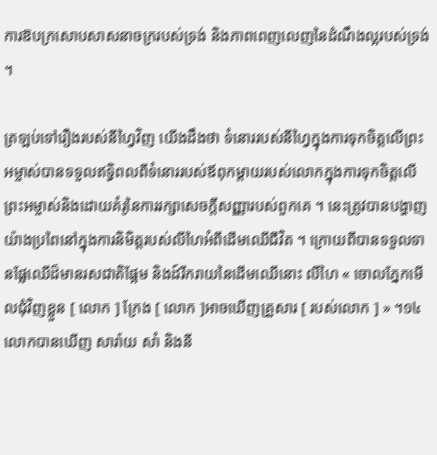ការឱបក្រសោបសាសនាចក្ររបស់ទ្រង់ និងភាពពេញលេញនៃដំណឹងល្អរបស់ទ្រង់ ។

ត្រឡប់ទៅរឿងរបស់នីហ្វៃវិញ យើងដឹងថា ទំនោររបស់នីហ្វៃក្នុងការទុកចិត្តលើព្រះអម្ចាស់បានទទួលឥទ្ធិពលពីទំនោររបស់ឪពុកម្តាយរបស់លោកក្នុងការទុកចិត្តលើព្រះអម្ចាស់និងដោយគំរូនៃការរក្សាសេចក្តីសញ្ញារបស់ពួកគេ ។ នេះត្រូវបានបង្ហាញយ៉ាងប្រពៃនៅក្នុងការនិមិត្តរបស់លីហៃអំពីដើមឈើជីវិត ។ ក្រោយពីបានទទួលទានផ្លែឈើដ៏មានរសជាតិផ្អែម និងដ៍រីករាយនៃដើមឈើនោះ លីហៃ « ចោលភ្នែកមើលជុំវិញខ្លួន [ លោក ] ក្រែង [ លោក ]អាចឃើញគ្រួសារ [ របស់លោក ] » ។១៤ លោកបានឃើញ សារ៉ាយ សាំ និងនី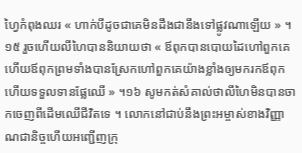ហ្វៃកំពុងឈរ « ហាក់បីដូចជាគេមិនដឹងជានឹងទៅផ្លូវណាឡើយ » ។១៥ រួចហើយលីហៃបាននិយាយថា « ឪពុកបានបោយដៃហៅពួកគេ ហើយឪពុកព្រមទាំងបានស្រែកហៅពួកគេយ៉ាងខ្លាំងឲ្យមករកឪពុក ហើយទទួលទានផ្លែឈើ » ។១៦ សូមកត់សំគាល់ថាលីហៃមិនបានចាកចេញពីដើមឈើជីវិតទេ ។ លោកនៅជាប់នឹងព្រះអម្ចាស់ខាងវិញ្ញាណជានិច្ចហើយអញ្ជើញក្រុ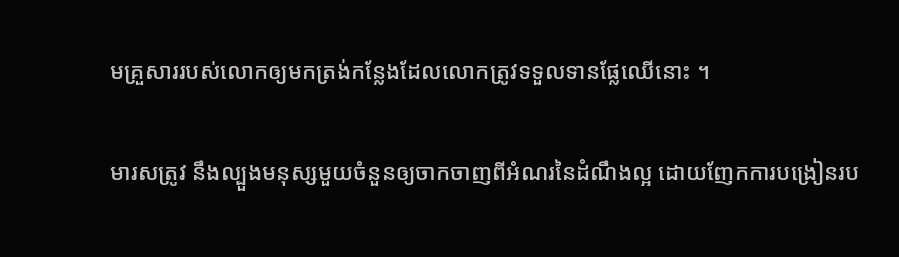មគ្រួសាររបស់លោកឲ្យមកត្រង់កន្លែងដែលលោកត្រូវទទួលទានផ្លែឈើនោះ ។

មារសត្រូវ នឹងល្បួងមនុស្សមួយចំនួនឲ្យចាកចាញពីអំណរនៃដំណឹងល្អ ដោយញែកការបង្រៀនរប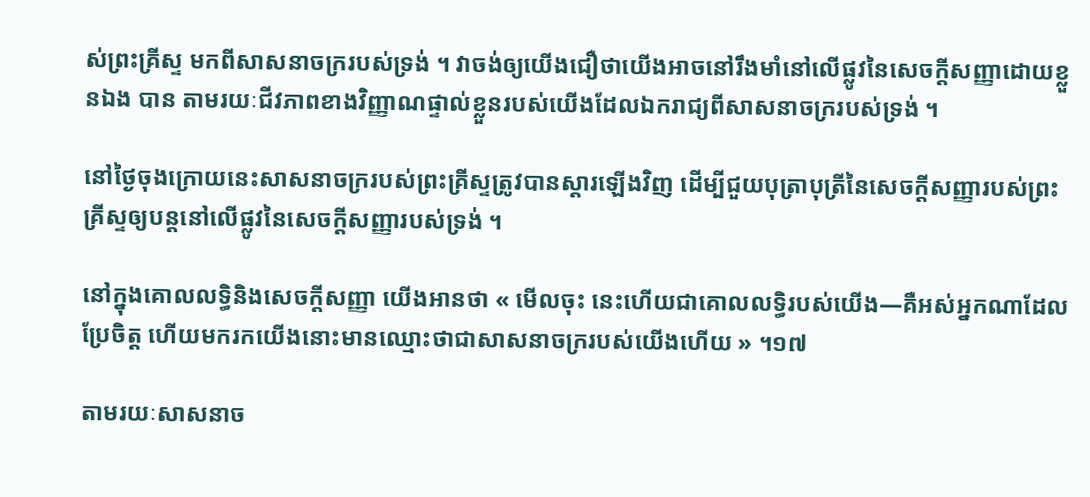ស់ព្រះគ្រីស្ទ មកពីសាសនាចក្ររបស់ទ្រង់ ។ វាចង់ឲ្យយើងជឿថាយើងអាចនៅរឹងមាំនៅលើផ្លូវនៃសេចក្តីសញ្ញាដោយខ្លួនឯង បាន តាមរយៈជីវភាពខាងវិញ្ញាណផ្ទាល់ខ្លួនរបស់យើងដែលឯករាជ្យពីសាសនាចក្ររបស់ទ្រង់ ។

នៅថ្ងៃចុងក្រោយនេះសាសនាចក្ររបស់ព្រះគ្រីស្ទត្រូវបានស្តារឡើងវិញ ដើម្បីជួយបុត្រាបុត្រីនៃសេចក្ដីសញ្ញារបស់ព្រះគ្រីស្ទឲ្យបន្ដនៅលើផ្លូវនៃសេចក្តីសញ្ញារបស់ទ្រង់ ។

នៅក្នុងគោលលទ្ធិនិងសេចក្ដីសញ្ញា យើងអានថា « មើលចុះ នេះហើយជាគោលលទ្ធិរបស់យើង—គឺអស់អ្នកណាដែលប្រែចិត្ត ហើយមករកយើងនោះមានឈ្មោះថាជាសាសនាចក្ររបស់យើងហើយ » ។១៧

តាមរយៈសាសនាច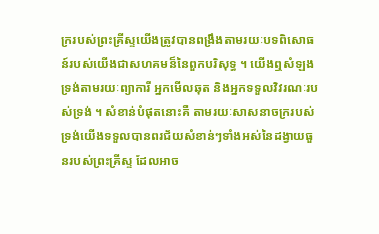ក្ររបស់ព្រះគ្រីស្ទយើងត្រូវបានពង្រឹងតាមរយៈបទពិសោធន៍របស់យើងជាសហគមន៏នៃពួកបរិសុទ្ធ ។ យើងឮសំឡងទ្រង់តាមរយៈព្យាការី អ្នកមើលឆុត និងអ្នកទទួលវិវរណៈរបស់ទ្រង់ ។ សំខាន់បំផុតនោះគឺ តាមរយៈសាសនាចក្ររបស់ទ្រង់យើងទទួលបានពរជ័យសំខាន់ៗទាំងអស់នៃដង្វាយធួនរបស់ព្រះគ្រីស្ទ ដែលអាច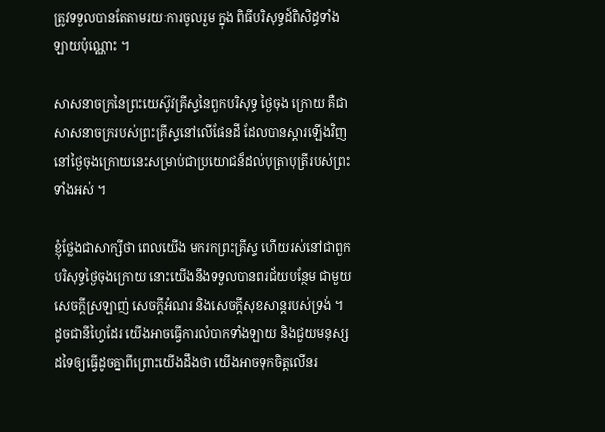ត្រូវទទួលបានតែតាមរយៈការចូលរួម ក្នុង ពិធីបរិសុទ្ធដ៍ពិសិដ្ធទាំងឡាយប៉ុណ្ណោះ ។

សាសនាចក្រនៃព្រះយេស៊ូវគ្រីស្ទនៃពួកបរិសុទ្ធ ថ្ងៃចុង ក្រោយ គឺជាសាសនាចក្ររបស់ព្រះគ្រីស្ទនៅលើផែនដី ដែលបានស្តារឡើងវិញ នៅថ្ងៃចុងក្រោយនេះសម្រាប់ជាប្រយោជន៏ដល់បុត្រាបុត្រីរបស់ព្រះទាំងអស់ ។

ខ្ញុំថ្លែងជាសាក្សីថា ពេលយើង មករកព្រះគ្រីស្ទ ហើយរស់នៅជាពួកបរិសុទ្ធថ្ងៃចុងក្រោយ នោះយើងនឹងទទួលបានពរជ័យបន្ថែម ជាមួយសេចក្តីស្រឡាញ់ សេចក្តីអំណរ និងសេចក្តីសុខសាន្ដរបស់ទ្រង់ ។ ដូចជានីហ្វៃដែរ យើងអាចធ្វើការលំបាកទាំងឡាយ និងជួយមនុស្សដទៃឲ្យធ្វើដូចគ្នាពីព្រោះយើងដឹងថា យើងអាចទុកចិត្តលើនរ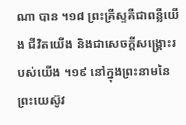ណា បាន ។១៨ ព្រះគ្រីស្ទគឺជាពន្លឺយើង ជីវិតយើង និងជាសេចក្តីសង្រ្គោះរបស់យើង ។១៩ នៅក្នុងព្រះនាមនៃព្រះយេស៊ូវ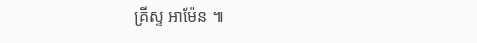គ្រីស្ទ អាម៉ែន ៕